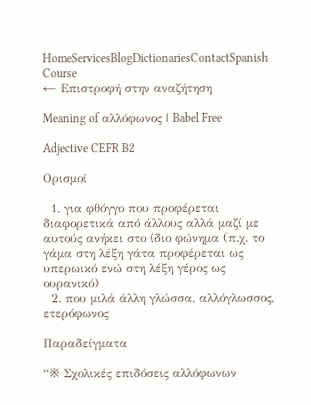HomeServicesBlogDictionariesContactSpanish Course
← Επιστροφή στην αναζήτηση

Meaning of αλλόφωνος | Babel Free

Adjective CEFR B2

Ορισμοί

  1. για φθόγγο που προφέρεται διαφορετικά από άλλους αλλά μαζί με αυτούς ανήκει στο ίδιο φώνημα (π.χ. το γάμα στη λέξη γάτα προφέρεται ως υπερωικό ενώ στη λέξη γέρος ως ουρανικό)
  2. που μιλά άλλη γλώσσα, αλλόγλωσσος, ετερόφωνος

Παραδείγματα

“※ Σχολικές επιδόσεις αλλόφωνων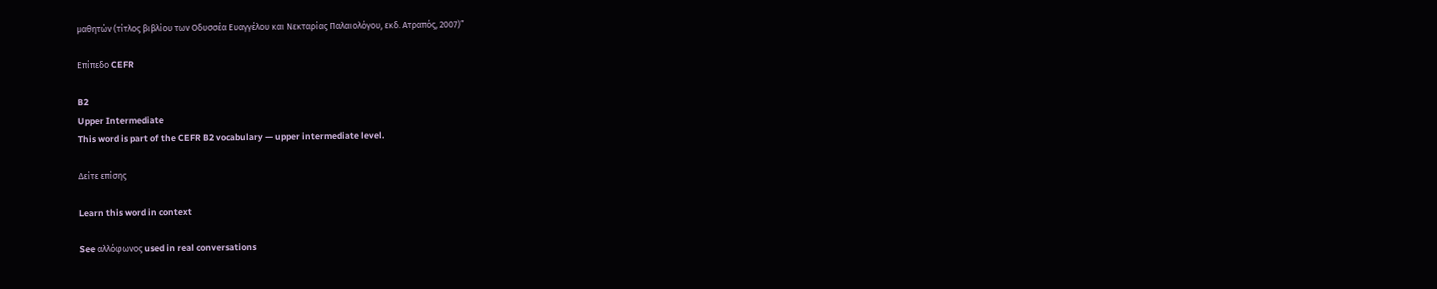μαθητών (τίτλος βιβλίου των Οδυσσέα Ευαγγέλου και Νεκταρίας Παλαιολόγου, εκδ. Ατραπός, 2007)”

Επίπεδο CEFR

B2
Upper Intermediate
This word is part of the CEFR B2 vocabulary — upper intermediate level.

Δείτε επίσης

Learn this word in context

See αλλόφωνος used in real conversations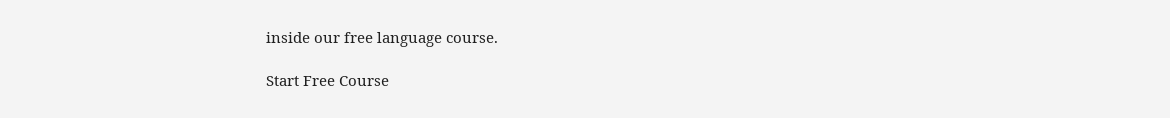inside our free language course.

Start Free Course